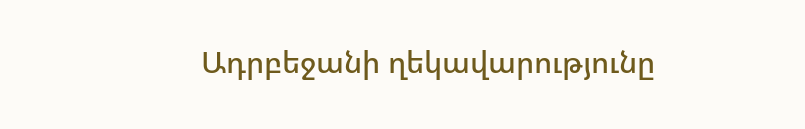Ադրբեջանի ղեկավարությունը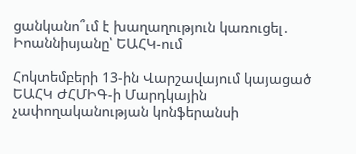ցանկանո՞ւմ է խաղաղություն կառուցել․ Իոաննիսյանը՝ ԵԱՀԿ-ում

Հոկտեմբերի 13-ին Վարշավայում կայացած ԵԱՀԿ ԺՀՄԻԳ-ի Մարդկային չափողականության կոնֆերանսի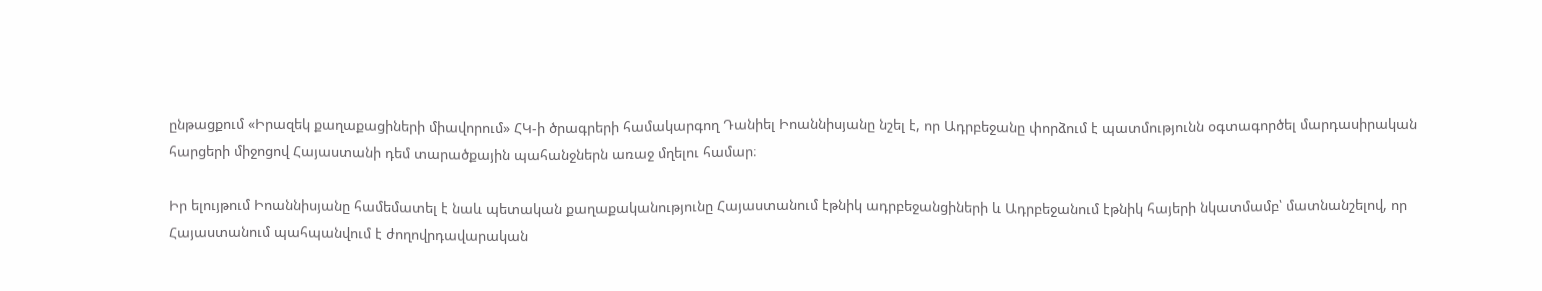ընթացքում «Իրազեկ քաղաքացիների միավորում» ՀԿ-ի ծրագրերի համակարգող Դանիել Իոաննիսյանը նշել է, որ Ադրբեջանը փորձում է պատմությունն օգտագործել մարդասիրական հարցերի միջոցով Հայաստանի դեմ տարածքային պահանջներն առաջ մղելու համար։

Իր ելույթում Իոաննիսյանը համեմատել է նաև պետական քաղաքականությունը Հայաստանում էթնիկ ադրբեջանցիների և Ադրբեջանում էթնիկ հայերի նկատմամբ՝ մատնանշելով, որ Հայաստանում պահպանվում է ժողովրդավարական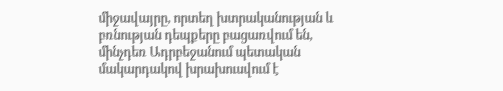միջավայրը, որտեղ խտրականության և բռնության դեպքերը բացառվում են, մինչդեռ Ադրբեջանում պետական մակարդակով խրախուսվում է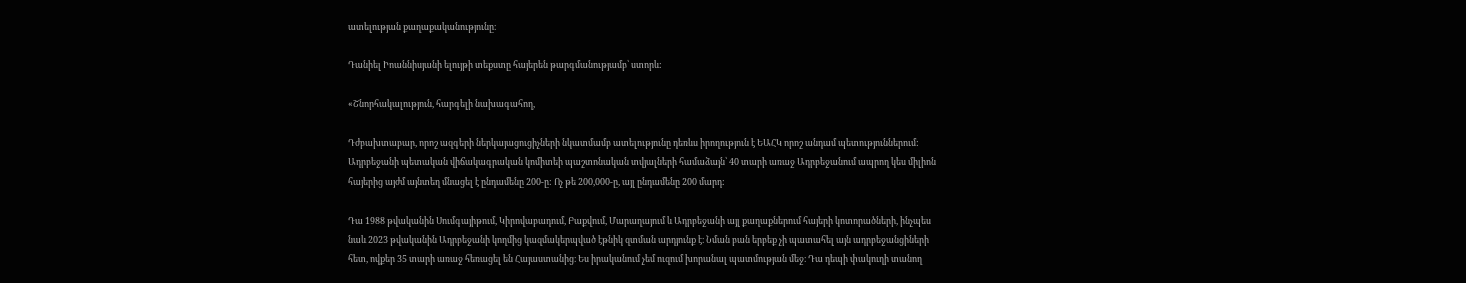ատելության քաղաքականությունը։

Դանիել Իոաննիսյանի ելույթի տեքստը հայերեն թարգմանությամբ՝ ստորև:

«Շնորհակալություն, հարգելի նախագահող,

Դժբախտաբար, որոշ ազգերի ներկայացուցիչների նկատմամբ ատելությունը դեռևս իրողություն է ԵԱՀԿ որոշ անդամ պետություններում: Ադրբեջանի պետական վիճակագրական կոմիտեի պաշտոնական տվյալների համաձայն՝ 40 տարի առաջ Ադրբեջանում ապրող կես միլիոն հայերից այժմ այնտեղ մնացել է ընդամենը 200-ը: Ոչ թե 200,000-ը, այլ ընդամենը 200 մարդ:

Դա 1988 թվականին Սումգայիթում, Կիրովաբադում, Բաքվում, Մարաղայում և Ադրբեջանի այլ քաղաքներում հայերի կոտորածների, ինչպես նաև 2023 թվականին Ադրբեջանի կողմից կազմակերպված էթնիկ զտման արդյունք է։ Նման բան երբեք չի պատահել այն ադրբեջանցիների հետ, ովքեր 35 տարի առաջ հեռացել են Հայաստանից։ Ես իրականում չեմ ուզում խորանալ պատմության մեջ։ Դա դեպի փակուղի տանող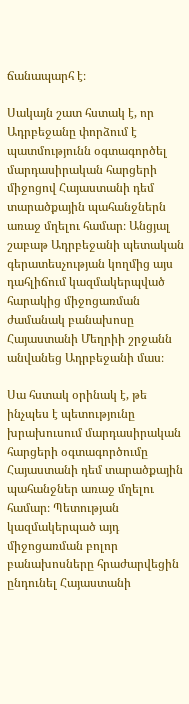ճանապարհ է։

Սակայն շատ հստակ է, որ Ադրբեջանը փորձում է պատմությունն օգտագործել մարդասիրական հարցերի միջոցով Հայաստանի դեմ տարածքային պահանջներն առաջ մղելու համար։ Անցյալ շաբաթ Ադրբեջանի պետական գերատեսչության կողմից այս դահլիճում կազմակերպված հարակից միջոցառման ժամանակ բանախոսը Հայաստանի Մեղրիի շրջանն անվանեց Ադրբեջանի մաս։

Սա հստակ օրինակ է, թե ինչպես է պետությունը խրախուսում մարդասիրական հարցերի օգտագործումը Հայաստանի դեմ տարածքային պահանջներ առաջ մղելու համար։ Պետության կազմակերպած այդ միջոցառման բոլոր բանախոսները հրաժարվեցին ընդունել Հայաստանի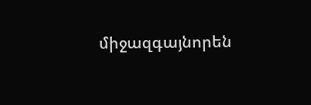միջազգայնորեն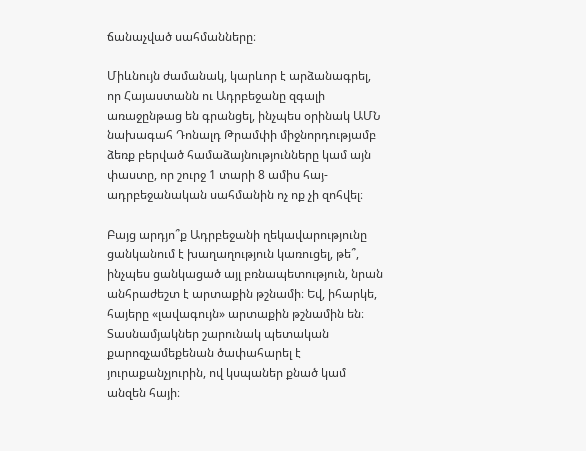ճանաչված սահմանները։

Միևնույն ժամանակ, կարևոր է արձանագրել, որ Հայաստանն ու Ադրբեջանը զգալի առաջընթաց են գրանցել, ինչպես օրինակ ԱՄՆ նախագահ Դոնալդ Թրամփի միջնորդությամբ ձեռք բերված համաձայնությունները կամ այն փաստը, որ շուրջ 1 տարի 8 ամիս հայ-ադրբեջանական սահմանին ոչ ոք չի զոհվել։

Բայց արդյո՞ք Ադրբեջանի ղեկավարությունը ցանկանում է խաղաղություն կառուցել, թե՞, ինչպես ցանկացած այլ բռնապետություն, նրան անհրաժեշտ է արտաքին թշնամի։ Եվ, իհարկե, հայերը «լավագույն» արտաքին թշնամին են։ Տասնամյակներ շարունակ պետական քարոզչամեքենան ծափահարել է յուրաքանչյուրին, ով կսպաներ քնած կամ անզեն հայի։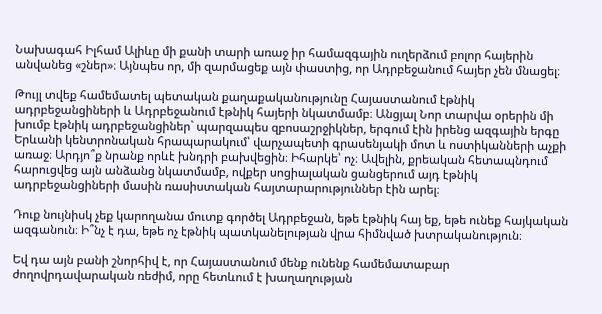Նախագահ Իլհամ Ալիևը մի քանի տարի առաջ իր համազգային ուղերձում բոլոր հայերին անվանեց «շներ»։ Այնպես որ, մի զարմացեք այն փաստից, որ Ադրբեջանում հայեր չեն մնացել։

Թույլ տվեք համեմատել պետական քաղաքականությունը Հայաստանում էթնիկ ադրբեջանցիների և Ադրբեջանում էթնիկ հայերի նկատմամբ։ Անցյալ Նոր տարվա օրերին մի խումբ էթնիկ ադրբեջանցիներ` պարզապես զբոսաշրջիկներ, երգում էին իրենց ազգային երգը Երևանի կենտրոնական հրապարակում՝ վարչապետի գրասենյակի մոտ և ոստիկանների աչքի առաջ։ Արդյո՞ք նրանք որևէ խնդրի բախվեցին։ Իհարկե՝ ոչ։ Ավելին, քրեական հետապնդում հարուցվեց այն անձանց նկատմամբ, ովքեր սոցիալական ցանցերում այդ էթնիկ ադրբեջանցիների մասին ռասիստական հայտարարություններ էին արել։

Դուք նույնիսկ չեք կարողանա մուտք գործել Ադրբեջան, եթե էթնիկ հայ եք, եթե ունեք հայկական ազգանուն։ Ի՞նչ է դա, եթե ոչ էթնիկ պատկանելության վրա հիմնված խտրականություն։

Եվ դա այն բանի շնորհիվ է, որ Հայաստանում մենք ունենք համեմատաբար ժողովրդավարական ռեժիմ, որը հետևում է խաղաղության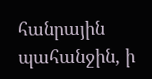հանրային պահանջին, ի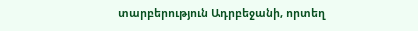տարբերություն Ադրբեջանի, որտեղ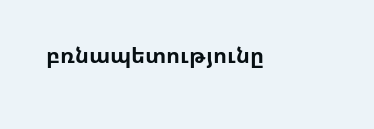բռնապետությունը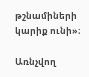թշնամիների կարիք ունի»։

Առնչվող